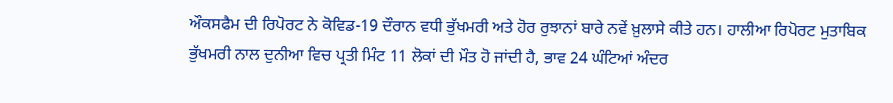ਔਕਸਫੈਮ ਦੀ ਰਿਪੋਰਟ ਨੇ ਕੋਵਿਡ-19 ਦੌਰਾਨ ਵਧੀ ਭੁੱਖਮਰੀ ਅਤੇ ਹੋਰ ਰੁਝਾਨਾਂ ਬਾਰੇ ਨਵੇਂ ਖ਼ੁਲਾਸੇ ਕੀਤੇ ਹਨ। ਹਾਲੀਆ ਰਿਪੋਰਟ ਮੁਤਾਬਿਕ ਭੁੱਖਮਰੀ ਨਾਲ ਦੁਨੀਆ ਵਿਚ ਪ੍ਰਤੀ ਮਿੰਟ 11 ਲੋਕਾਂ ਦੀ ਮੌਤ ਹੋ ਜਾਂਦੀ ਹੈ, ਭਾਵ 24 ਘੰਟਿਆਂ ਅੰਦਰ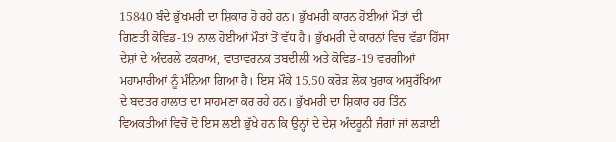15840 ਬੰਦੇ ਭੁੱਖਮਰੀ ਦਾ ਸ਼ਿਕਾਰ ਹੋ ਰਹੇ ਹਨ। ਭੁੱਖਮਰੀ ਕਾਰਨ ਹੋਈਆਂ ਮੌਤਾਂ ਦੀ ਗਿਣਤੀ ਕੋਵਿਡ-19 ਨਾਲ ਹੋਈਆਂ ਮੌਤਾਂ ਤੋਂ ਵੱਧ ਹੈ। ਭੁੱਖਮਰੀ ਦੇ ਕਾਰਨਾਂ ਵਿਚ ਵੱਡਾ ਹਿੱਸਾ ਦੇਸ਼ਾਂ ਦੇ ਅੰਦਰਲੇ ਟਕਰਾਅ, ਵਾਤਾਵਰਨਕ ਤਬਦੀਲੀ ਅਤੇ ਕੋਵਿਡ-19 ਵਰਗੀਆਂ ਮਹਾਮਾਰੀਆਂ ਨੂੰ ਮੰਨਿਆ ਗਿਆ ਹੈ। ਇਸ ਮੌਕੇ 15.50 ਕਰੋੜ ਲੋਕ ਖੁਰਾਕ ਅਸੁਰੱਖਿਆ ਦੇ ਬਦਤਰ ਹਾਲਾਤ ਦਾ ਸਾਹਮਣਾ ਕਰ ਰਹੇ ਹਨ। ਭੁੱਖਮਰੀ ਦਾ ਸ਼ਿਕਾਰ ਹਰ ਤਿੰਨ ਵਿਅਕਤੀਆਂ ਵਿਚੋਂ ਦੋ ਇਸ ਲਈ ਭੁੱਖੇ ਹਨ ਕਿ ਉਨ੍ਹਾਂ ਦੇ ਦੇਸ਼ ਅੰਦਰੂਨੀ ਜੰਗਾਂ ਜਾਂ ਲੜਾਈ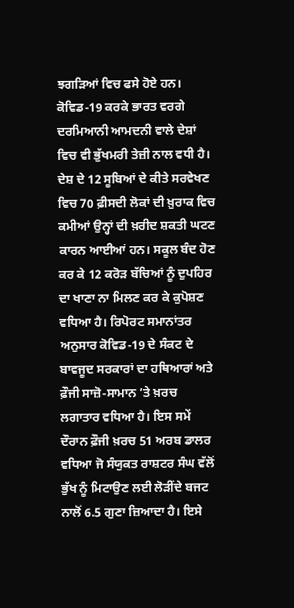ਝਗੜਿਆਂ ਵਿਚ ਫਸੇ ਹੋਏ ਹਨ। ਕੋਵਿਡ-19 ਕਰਕੇ ਭਾਰਤ ਵਰਗੇ ਦਰਮਿਆਨੀ ਆਮਦਨੀ ਵਾਲੇ ਦੇਸ਼ਾਂ ਵਿਚ ਵੀ ਭੁੱਖਮਰੀ ਤੇਜ਼ੀ ਨਾਲ ਵਧੀ ਹੈ।
ਦੇਸ਼ ਦੇ 12 ਸੂਬਿਆਂ ਦੇ ਕੀਤੇ ਸਰਵੇਖਣ ਵਿਚ 70 ਫ਼ੀਸਦੀ ਲੋਕਾਂ ਦੀ ਖ਼ੁਰਾਕ ਵਿਚ ਕਮੀਆਂ ਉਨ੍ਹਾਂ ਦੀ ਖ਼ਰੀਦ ਸ਼ਕਤੀ ਘਟਣ ਕਾਰਨ ਆਈਆਂ ਹਨ। ਸਕੂਲ ਬੰਦ ਹੋਣ ਕਰ ਕੇ 12 ਕਰੋੜ ਬੱਚਿਆਂ ਨੂੰ ਦੁਪਹਿਰ ਦਾ ਖਾਣਾ ਨਾ ਮਿਲਣ ਕਰ ਕੇ ਕੁਪੋਸ਼ਣ ਵਧਿਆ ਹੈ। ਰਿਪੋਰਟ ਸਮਾਨਾਂਤਰ ਅਨੁਸਾਰ ਕੋਵਿਡ-19 ਦੇ ਸੰਕਟ ਦੇ ਬਾਵਜੂਦ ਸਰਕਾਰਾਂ ਦਾ ਹਥਿਆਰਾਂ ਅਤੇ ਫ਼ੌਜੀ ਸਾਜ਼ੋ-ਸਾਮਾਨ ’ਤੇ ਖ਼ਰਚ ਲਗਾਤਾਰ ਵਧਿਆ ਹੈ। ਇਸ ਸਮੇਂ ਦੌਰਾਨ ਫ਼ੌਜੀ ਖ਼ਰਚ 51 ਅਰਬ ਡਾਲਰ ਵਧਿਆ ਜੋ ਸੰਯੁਕਤ ਰਾਸ਼ਟਰ ਸੰਘ ਵੱਲੋਂ ਭੁੱਖ ਨੂੰ ਮਿਟਾਉਣ ਲਈ ਲੋੜੀਂਦੇ ਬਜਟ ਨਾਲੋਂ 6.5 ਗੁਣਾ ਜ਼ਿਆਦਾ ਹੈ। ਇਸੇ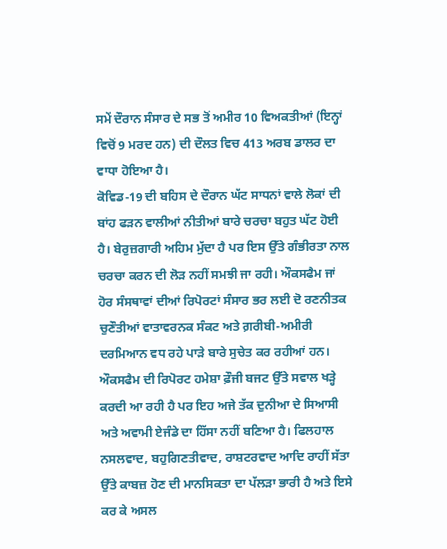ਸਮੇਂ ਦੌਰਾਨ ਸੰਸਾਰ ਦੇ ਸਭ ਤੋਂ ਅਮੀਰ 10 ਵਿਅਕਤੀਆਂ (ਇਨ੍ਹਾਂ ਵਿਚੋਂ 9 ਮਰਦ ਹਨ) ਦੀ ਦੌਲਤ ਵਿਚ 413 ਅਰਬ ਡਾਲਰ ਦਾ ਵਾਧਾ ਹੋਇਆ ਹੈ।
ਕੋਵਿਡ-19 ਦੀ ਬਹਿਸ ਦੇ ਦੌਰਾਨ ਘੱਟ ਸਾਧਨਾਂ ਵਾਲੇ ਲੋਕਾਂ ਦੀ ਬਾਂਹ ਫੜਨ ਵਾਲੀਆਂ ਨੀਤੀਆਂ ਬਾਰੇ ਚਰਚਾ ਬਹੁਤ ਘੱਟ ਹੋਈ ਹੈ। ਬੇਰੁਜ਼ਗਾਰੀ ਅਹਿਮ ਮੁੱਦਾ ਹੈ ਪਰ ਇਸ ਉੱਤੇ ਗੰਭੀਰਤਾ ਨਾਲ ਚਰਚਾ ਕਰਨ ਦੀ ਲੋੜ ਨਹੀਂ ਸਮਝੀ ਜਾ ਰਹੀ। ਔਕਸਫੈਮ ਜਾਂ ਹੋਰ ਸੰਸਥਾਵਾਂ ਦੀਆਂ ਰਿਪੋਰਟਾਂ ਸੰਸਾਰ ਭਰ ਲਈ ਦੋ ਰਣਨੀਤਕ ਚੁਣੌਤੀਆਂ ਵਾਤਾਵਰਨਕ ਸੰਕਟ ਅਤੇ ਗ਼ਰੀਬੀ-ਅਮੀਰੀ ਦਰਮਿਆਨ ਵਧ ਰਹੇ ਪਾੜੇ ਬਾਰੇ ਸੁਚੇਤ ਕਰ ਰਹੀਆਂ ਹਨ। ਔਕਸਫੈਮ ਦੀ ਰਿਪੋਰਟ ਹਮੇਸ਼ਾ ਫ਼ੌਜੀ ਬਜਟ ਉੱਤੇ ਸਵਾਲ ਖੜ੍ਹੇ ਕਰਦੀ ਆ ਰਹੀ ਹੈ ਪਰ ਇਹ ਅਜੇ ਤੱਕ ਦੁਨੀਆ ਦੇ ਸਿਆਸੀ ਅਤੇ ਅਵਾਮੀ ਏਜੰਡੇ ਦਾ ਹਿੱਸਾ ਨਹੀਂ ਬਣਿਆ ਹੈ। ਫਿਲਹਾਲ ਨਸਲਵਾਦ, ਬਹੁਗਿਣਤੀਵਾਦ, ਰਾਸ਼ਟਰਵਾਦ ਆਦਿ ਰਾਹੀਂ ਸੱਤਾ ਉੱਤੇ ਕਾਬਜ਼ ਹੋਣ ਦੀ ਮਾਨਸਿਕਤਾ ਦਾ ਪੱਲੜਾ ਭਾਰੀ ਹੈ ਅਤੇ ਇਸੇ ਕਰ ਕੇ ਅਸਲ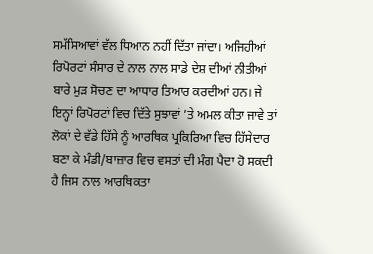ਸਮੱਸਿਆਵਾਂ ਵੱਲ ਧਿਆਨ ਨਹੀਂ ਦਿੱਤਾ ਜਾਂਦਾ। ਅਜਿਹੀਆਂ ਰਿਪੋਰਟਾਂ ਸੰਸਾਰ ਦੇ ਨਾਲ ਨਾਲ ਸਾਡੇ ਦੇਸ਼ ਦੀਆਂ ਨੀਤੀਆਂ ਬਾਰੇ ਮੁੜ ਸੋਚਣ ਦਾ ਆਧਾਰ ਤਿਆਰ ਕਰਦੀਆਂ ਹਨ। ਜੇ ਇਨ੍ਹਾਂ ਰਿਪੋਰਟਾਂ ਵਿਚ ਦਿੱਤੇ ਸੁਝਾਵਾਂ ’ਤੇ ਅਮਲ ਕੀਤਾ ਜਾਵੇ ਤਾਂ ਲੋਕਾਂ ਦੇ ਵੱਡੇ ਹਿੱਸੇ ਨੂੰ ਆਰਥਿਕ ਪ੍ਰਕਿਰਿਆ ਵਿਚ ਹਿੱਸੇਦਾਰ ਬਣਾ ਕੇ ਮੰਡੀ/ਬਾਜ਼ਾਰ ਵਿਚ ਵਸਤਾਂ ਦੀ ਮੰਗ ਪੈਦਾ ਹੋ ਸਕਦੀ ਹੈ ਜਿਸ ਨਾਲ ਆਰਥਿਕਤਾ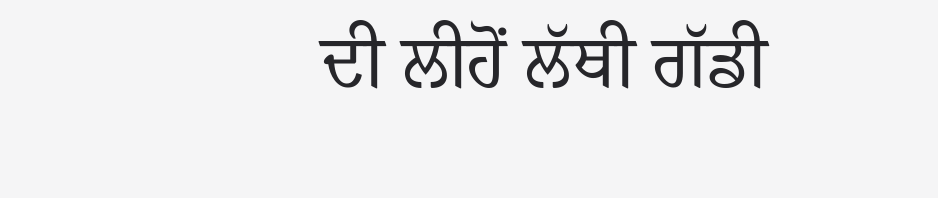ਦੀ ਲੀਹੋਂ ਲੱਥੀ ਗੱਡੀ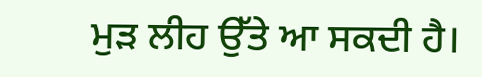ਮੁੜ ਲੀਹ ਉੱਤੇ ਆ ਸਕਦੀ ਹੈ।